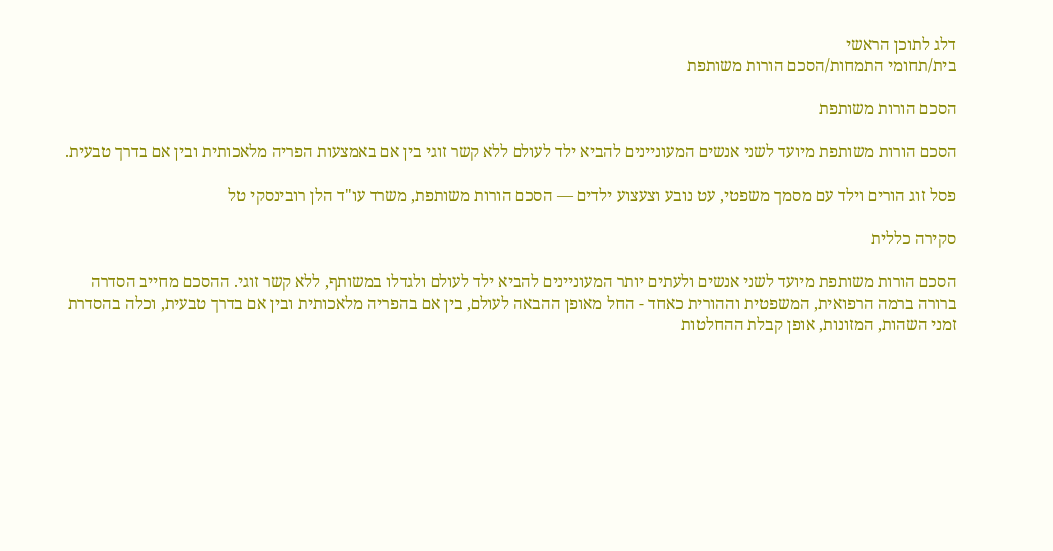דלג לתוכן הראשי
בית/תחומי התמחות/הסכם הורות משותפת

הסכם הורות משותפת

הסכם הורות משותפת מיועד לשני אנשים המעוניינים להביא ילד לעולם ללא קשר זוגי בין אם באמצעות הפריה מלאכותית ובין אם בדרך טבעית.

פסל זוג הורים וילד עם מסמך משפטי, עט נובע וצעצוע ילדים — הסכם הורות משותפת, משרד עו"ד הלן רובינסקי טל

סקירה כללית

הסכם הורות משותפת מיועד לשני אנשים ולעתים יותר המעוניינים להביא ילד לעולם ולגדלו במשותף, ללא קשר זוגי. ההסכם מחייב הסדרה ברורה ברמה הרפואית, המשפטית וההורית כאחד - החל מאופן ההבאה לעולם, בין אם בהפריה מלאכותית ובין אם בדרך טבעית, וכלה בהסדרת זמני השהות, המזונות, אופן קבלת ההחלטות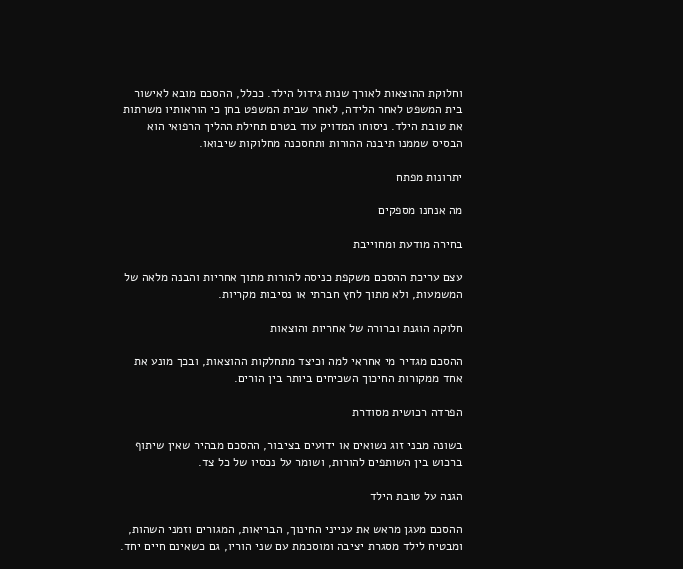וחלוקת ההוצאות לאורך שנות גידול הילד. ככלל, ההסכם מובא לאישור בית המשפט לאחר הלידה, לאחר שבית המשפט בחן כי הוראותיו משרתות את טובת הילד. ניסוחו המדויק עוד בטרם תחילת ההליך הרפואי הוא הבסיס שממנו תיבנה ההורות ותחסכנה מחלוקות שיבואו.

יתרונות מפתח

מה אנחנו מספקים

בחירה מודעת ומחוייבת

עצם עריכת ההסכם משקפת כניסה להורות מתוך אחריות והבנה מלאה של המשמעות, ולא מתוך לחץ חברתי או נסיבות מקריות.

חלוקה הוגנת וברורה של אחריות והוצאות

ההסכם מגדיר מי אחראי למה וכיצד מתחלקות ההוצאות, ובכך מונע את אחד ממקורות החיכוך השכיחים ביותר בין הורים.

הפרדה רכושית מסודרת

בשונה מבני זוג נשואים או ידועים בציבור, ההסכם מבהיר שאין שיתוף ברכוש בין השותפים להורות, ושומר על נכסיו של כל צד.

הגנה על טובת הילד

ההסכם מעגן מראש את ענייני החינוך, הבריאות, המגורים וזמני השהות, ומבטיח לילד מסגרת יציבה ומוסכמת עם שני הוריו, גם כשאינם חיים יחד.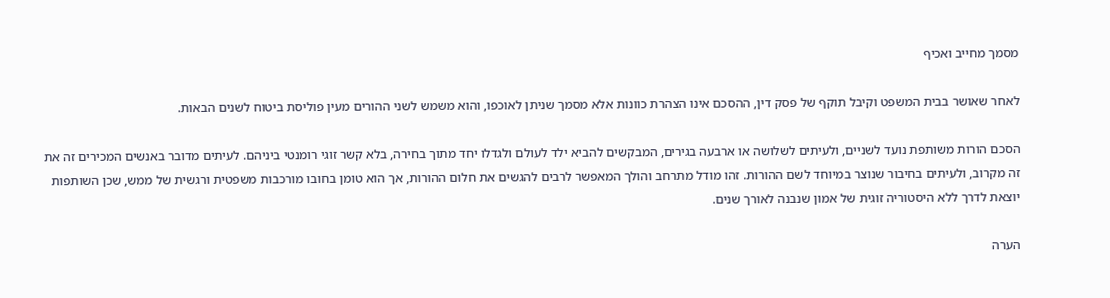מסמך מחייב ואכיף

לאחר שאושר בבית המשפט וקיבל תוקף של פסק דין, ההסכם אינו הצהרת כוונות אלא מסמך שניתן לאוכפו, והוא משמש לשני ההורים מעין פוליסת ביטוח לשנים הבאות.

הסכם הורות משותפת נועד לשניים, ולעיתים לשלושה או ארבעה בגירים, המבקשים להביא ילד לעולם ולגדלו יחד מתוך בחירה, בלא קשר זוגי רומנטי ביניהם. לעיתים מדובר באנשים המכירים זה את זה מקרוב, ולעיתים בחיבור שנוצר במיוחד לשם ההורות. זהו מודל מתרחב והולך המאפשר לרבים להגשים את חלום ההורות, אך הוא טומן בחובו מורכבות משפטית ורגשית של ממש, שכן השותפות יוצאת לדרך ללא היסטוריה זוגית של אמון שנבנה לאורך שנים.

הערה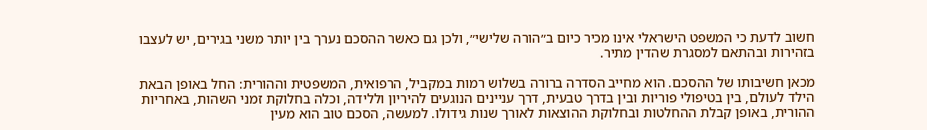חשוב לדעת כי המשפט הישראלי אינו מכיר כיום ב״הורה שלישי״, ולכן גם כאשר ההסכם נערך בין יותר משני בגירים, יש לעצבו בזהירות ובהתאם למסגרת שהדין מתיר.

מכאן חשיבותו של ההסכם. הוא מחייב הסדרה ברורה בשלוש רמות במקביל, הרפואית, המשפטית וההורית: החל באופן הבאת הילד לעולם, בין בטיפולי פוריות ובין בדרך טבעית, דרך עניינים הנוגעים להיריון וללידה, וכלה בחלוקת זמני השהות, באחריות ההורית, באופן קבלת ההחלטות ובחלוקת ההוצאות לאורך שנות גידולו. למעשה, הסכם טוב הוא מעין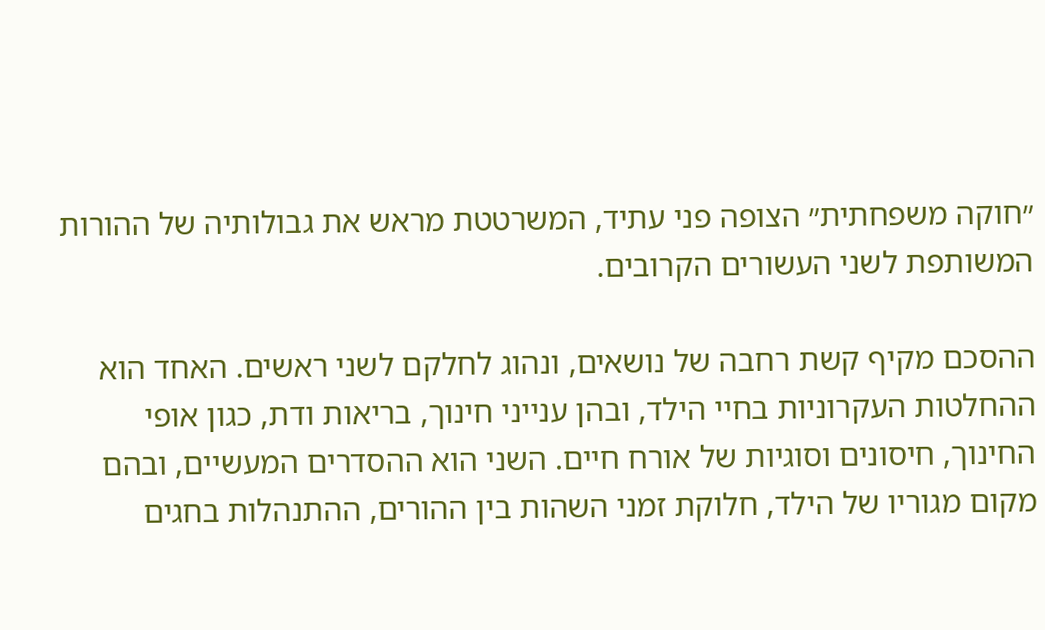״חוקה משפחתית״ הצופה פני עתיד, המשרטטת מראש את גבולותיה של ההורות המשותפת לשני העשורים הקרובים.

ההסכם מקיף קשת רחבה של נושאים, ונהוג לחלקם לשני ראשים. האחד הוא ההחלטות העקרוניות בחיי הילד, ובהן ענייני חינוך, בריאות ודת, כגון אופי החינוך, חיסונים וסוגיות של אורח חיים. השני הוא ההסדרים המעשיים, ובהם מקום מגוריו של הילד, חלוקת זמני השהות בין ההורים, ההתנהלות בחגים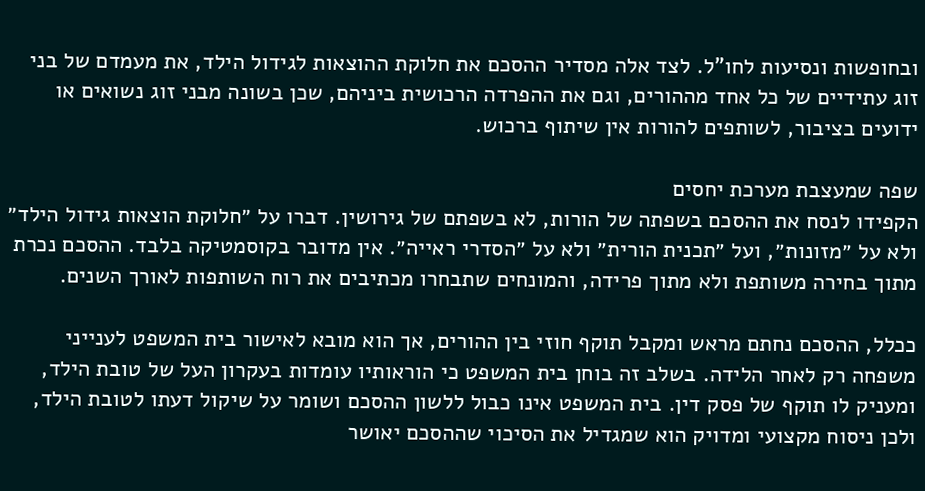ובחופשות ונסיעות לחו"ל. לצד אלה מסדיר ההסכם את חלוקת ההוצאות לגידול הילד, את מעמדם של בני זוג עתידיים של כל אחד מההורים, וגם את ההפרדה הרכושית ביניהם, שכן בשונה מבני זוג נשואים או ידועים בציבור, לשותפים להורות אין שיתוף ברכוש.

שפה שמעצבת מערכת יחסים
הקפידו לנסח את ההסכם בשפתה של הורות, לא בשפתם של גירושין. דברו על ״חלוקת הוצאות גידול הילד״ ולא על ״מזונות״, ועל ״תכנית הורית״ ולא על ״הסדרי ראייה״. אין מדובר בקוסמטיקה בלבד. ההסכם נכרת מתוך בחירה משותפת ולא מתוך פרידה, והמונחים שתבחרו מכתיבים את רוח השותפות לאורך השנים.

ככלל, ההסכם נחתם מראש ומקבל תוקף חוזי בין ההורים, אך הוא מובא לאישור בית המשפט לענייני משפחה רק לאחר הלידה. בשלב זה בוחן בית המשפט כי הוראותיו עומדות בעקרון העל של טובת הילד, ומעניק לו תוקף של פסק דין. בית המשפט אינו כבול ללשון ההסכם ושומר על שיקול דעתו לטובת הילד, ולכן ניסוח מקצועי ומדויק הוא שמגדיל את הסיכוי שההסכם יאושר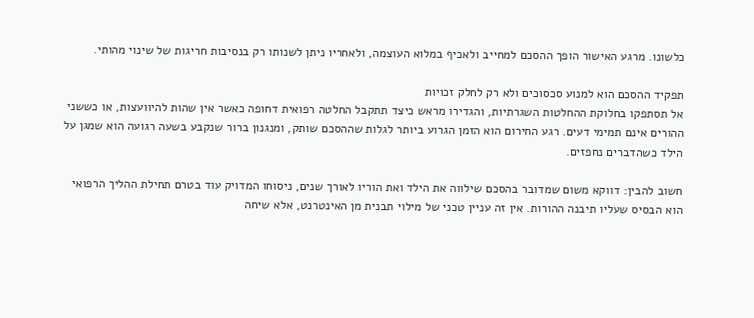כלשונו. מרגע האישור הופך ההסכם למחייב ולאכיף במלוא העוצמה, ולאחריו ניתן לשנותו רק בנסיבות חריגות של שינוי מהותי.

תפקיד ההסכם הוא למנוע סכסוכים ולא רק לחלק זכויות
אל תסתפקו בחלוקת ההחלטות השגרתיות, והגדירו מראש כיצד תתקבל החלטה רפואית דחופה כאשר אין שהות להיוועצות, או כששני ההורים אינם תמימי דעים. רגע החירום הוא הזמן הגרוע ביותר לגלות שההסכם שותק, ומנגנון ברור שנקבע בשעה רגועה הוא שמגן על הילד כשהדברים נחפזים.

חשוב להבין: דווקא משום שמדובר בהסכם שילווה את הילד ואת הוריו לאורך שנים, ניסוחו המדויק עוד בטרם תחילת ההליך הרפואי הוא הבסיס שעליו תיבנה ההורות. אין זה עניין טכני של מילוי תבנית מן האינטרנט, אלא שיחה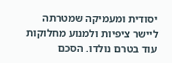יסודית ומעמיקה שמטרתה ליישר ציפיות ולמנוע מחלוקות עוד בטרם נולדו. הסכם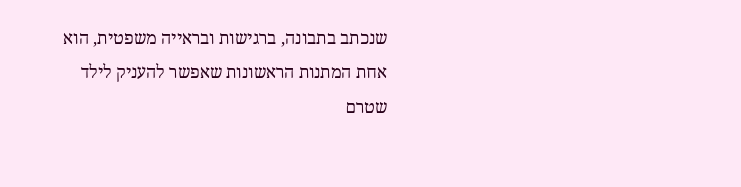שנכתב בתבונה, ברגישות ובראייה משפטית, הוא אחת המתנות הראשונות שאפשר להעניק לילד שטרם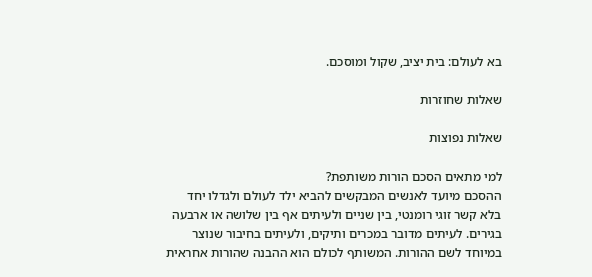בא לעולם: בית יציב, שקול ומוסכם.

שאלות שחוזרות

שאלות נפוצות

למי מתאים הסכם הורות משותפת?
ההסכם מיועד לאנשים המבקשים להביא ילד לעולם ולגדלו יחד בלא קשר זוגי רומנטי, בין שניים ולעיתים אף בין שלושה או ארבעה בגירים. לעיתים מדובר במכרים ותיקים, ולעיתים בחיבור שנוצר במיוחד לשם ההורות. המשותף לכולם הוא ההבנה שהורות אחראית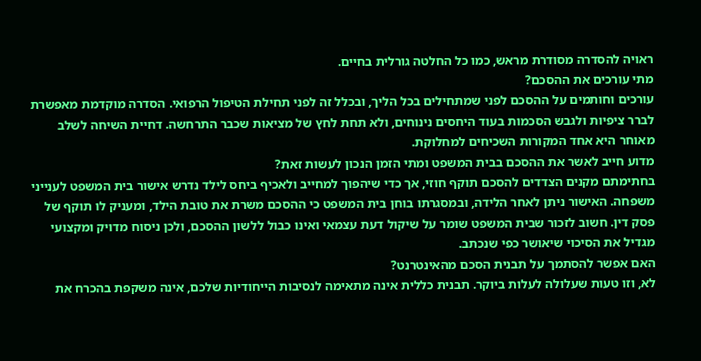ראויה להסדרה מסודרת מראש, כמו כל החלטה גורלית בחיים.
מתי עורכים את ההסכם?
עורכים וחותמים על ההסכם לפני שמתחילים בכל הליך, ובכלל זה לפני תחילת הטיפול הרפואי. הסדרה מוקדמת מאפשרת לברר ציפיות ולגבש הסכמות בעוד היחסים נינוחים, ולא תחת לחץ של מציאות שכבר התרחשה. דחיית השיחה לשלב מאוחר היא אחד המקורות השכיחים למחלוקת.
מדוע חייב לאשר את ההסכם בבית המשפט ומתי הזמן הנכון לעשות זאת?
בחתימתם מקנים הצדדים להסכם תוקף חוזי, אך כדי שיהפוך למחייב ולאכיף ביחס לילד נדרש אישור בית המשפט לענייני משפחה. האישור ניתן לאחר הלידה, ובמסגרתו בוחן בית המשפט כי ההסכם משרת את טובת הילד, ומעניק לו תוקף של פסק דין. חשוב לזכור שבית המשפט שומר על שיקול דעת עצמאי ואינו כבול ללשון ההסכם, ולכן ניסוח מדויק ומקצועי מגדיל את הסיכוי שיאושר כפי שנכתב.
האם אפשר להסתמך על תבנית הסכם מהאינטרנט?
לא, וזו טעות שעלולה לעלות ביוקר. תבנית כללית אינה מתאימה לנסיבות הייחודיות שלכם, אינה משקפת בהכרח את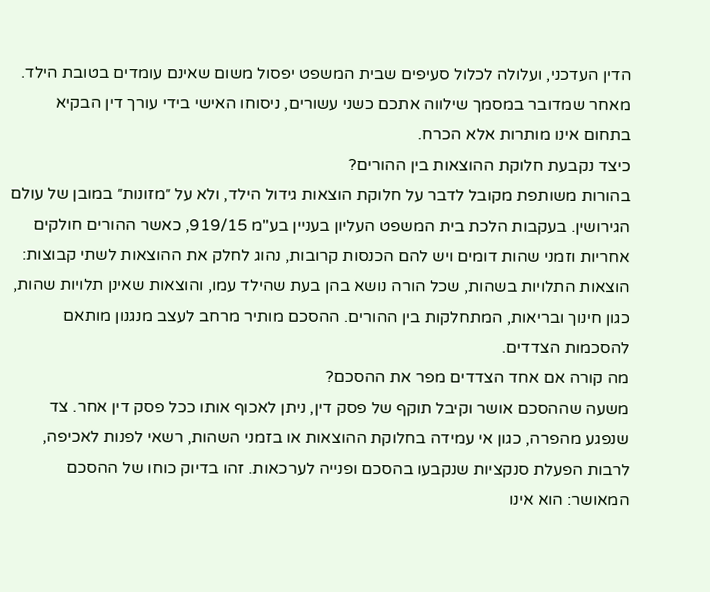הדין העדכני, ועלולה לכלול סעיפים שבית המשפט יפסול משום שאינם עומדים בטובת הילד. מאחר שמדובר במסמך שילווה אתכם כשני עשורים, ניסוחו האישי בידי עורך דין הבקיא בתחום אינו מותרות אלא הכרח.
כיצד נקבעת חלוקת ההוצאות בין ההורים?
בהורות משותפת מקובל לדבר על חלוקת הוצאות גידול הילד, ולא על ״מזונות״ במובן של עולם הגירושין. בעקבות הלכת בית המשפט העליון בעניין בע"מ 919/15, כאשר ההורים חולקים אחריות וזמני שהות דומים ויש להם הכנסות קרובות, נהוג לחלק את ההוצאות לשתי קבוצות: הוצאות התלויות בשהות, שכל הורה נושא בהן בעת שהילד עמו, והוצאות שאינן תלויות שהות, כגון חינוך ובריאות, המתחלקות בין ההורים. ההסכם מותיר מרחב לעצב מנגנון מותאם להסכמות הצדדים.
מה קורה אם אחד הצדדים מפר את ההסכם?
משעה שההסכם אושר וקיבל תוקף של פסק דין, ניתן לאכוף אותו ככל פסק דין אחר. צד שנפגע מהפרה, כגון אי עמידה בחלוקת ההוצאות או בזמני השהות, רשאי לפנות לאכיפה, לרבות הפעלת סנקציות שנקבעו בהסכם ופנייה לערכאות. זהו בדיוק כוחו של ההסכם המאושר: הוא אינו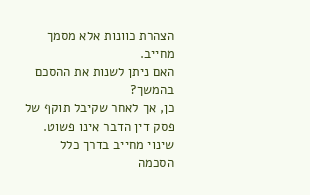הצהרת כוונות אלא מסמך מחייב.
האם ניתן לשנות את ההסכם בהמשך?
כן, אך לאחר שקיבל תוקף של פסק דין הדבר אינו פשוט. שינוי מחייב בדרך כלל הסכמה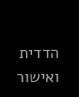הדדית ואישור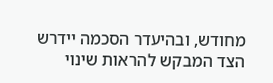מחודש, ובהיעדר הסכמה יידרש הצד המבקש להראות שינוי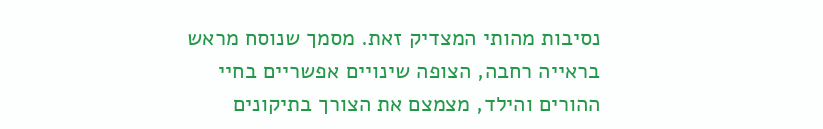נסיבות מהותי המצדיק זאת. מסמך שנוסח מראש בראייה רחבה, הצופה שינויים אפשריים בחיי ההורים והילד, מצמצם את הצורך בתיקונים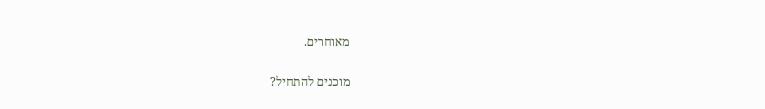מאוחרים.

מוכנים להתחיל?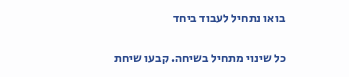בואו נתחיל לעבוד ביחד

כל שינוי מתחיל בשיחה. קבעו שיחת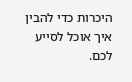היכרות כדי להבין איך אוכל לסייע לכם.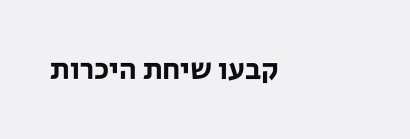קבעו שיחת היכרות